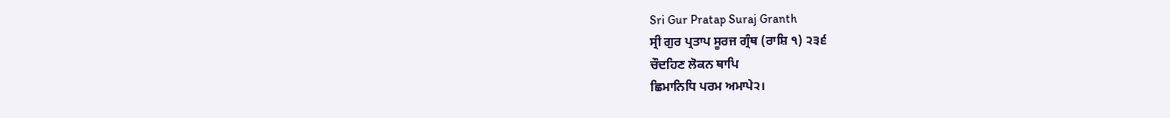Sri Gur Pratap Suraj Granth
ਸ੍ਰੀ ਗੁਰ ਪ੍ਰਤਾਪ ਸੂਰਜ ਗ੍ਰੰਥ (ਰਾਸ਼ਿ ੧) ੨੩੬
ਚੌਦਹਿਣ ਲੋਕਨ ਥਾਪਿ
ਛਿਮਾਨਿਧਿ ਪਰਮ ਅਮਾਪੇ੨।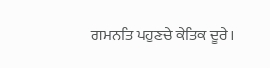ਗਮਨਤਿ ਪਹੁਣਚੇ ਕੇਤਿਕ ਦੂਰੇ।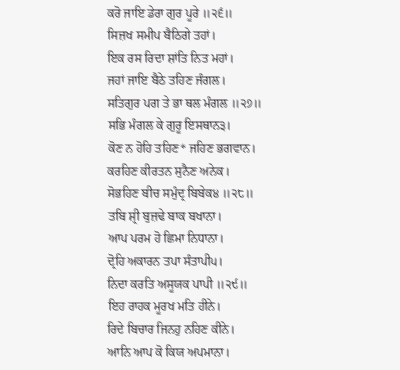ਕਰੋ ਜਾਇ ਡੇਰਾ ਗੁਰ ਪੂਰੇ ॥੨੬॥
ਸਿਜ਼ਖ ਸਮੀਪ ਬੈਠਿਗੇ ਤਹਾਂ।
ਇਕ ਰਸ ਰਿਦਾ ਸ਼ਾਂਤਿ ਨਿਤ ਮਹਾਂ।
ਜਹਾਂ ਜਾਇ ਬੈਠੇ ਤਹਿਣ ਜੰਗਲ।
ਸਤਿਗੁਰ ਪਗ ਤੇ ਭਾ ਥਲ ਮੰਗਲ ॥੨੭॥
ਸਭਿ ਮੰਗਲ ਕੇ ਗੁਰੂ ਇਸਥਾਨ੩।
ਕੋਣ ਨ ਹੋਹਿ ਤਹਿਣ* ਜਹਿਣ ਭਗਵਾਨ।
ਕਰਹਿਣ ਕੀਰਤਨ ਸੁਨੈਣ ਅਨੇਕ।
ਸੋਭਹਿਣ ਬੀਚ ਸਮੁੰਦ੍ਰ ਬਿਬੇਕ੪ ॥੨੮॥
ਤਬਿ ਸ਼੍ਰੀ ਬੁਜ਼ਢੇ ਬਾਕ ਬਖਾਨਾ।
ਆਪ ਪਰਮ ਹੋ ਛਿਮਾ ਨਿਧਾਨਾ।
ਦ੍ਰੋਹਿ ਅਕਾਰਨ ਤਪਾ ਸੰਤਾਪੀ੫।
ਨਿਦਾ ਕਰਤਿ ਅਸੂਯਕ ਪਾਪੀ ॥੨੯॥
ਇਹ ਰਾਹਕ ਮੂਰਖ ਮਤਿ ਹੀਨੇ।
ਰਿਦੇ ਬਿਚਾਰ ਜਿਨਹੁ ਨਹਿਣ ਕੀਨੇ।
ਆਨਿ ਆਪ ਕੋ ਕਿਯ ਅਪਮਾਨਾ।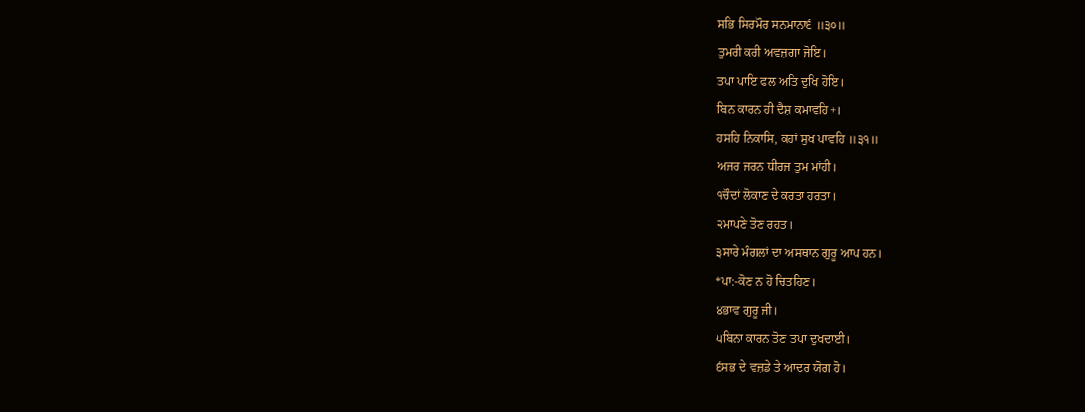ਸਭਿ ਸਿਰਮੌਰ ਸਨਮਾਨਾ੬ ॥੩੦॥
ਤੁਮਰੀ ਕਰੀ ਅਵਜ਼ਗਾ ਜੋਇ।
ਤਪਾ ਪਾਇ ਫਲ ਅਤਿ ਦੁਖਿ ਹੋਇ।
ਬਿਨ ਕਾਰਨ ਹੀ ਦੈਸ਼ ਕਮਾਵਹਿ+।
ਹਸਹਿ ਨਿਕਾਸਿ, ਕਹਾਂ ਸੁਖ ਪਾਵਹਿ ॥੩੧॥
ਅਜਰ ਜਰਨ ਧੀਰਜ ਤੁਮ ਮਾਂਹੀ।
੧ਚੌਦਾਂ ਲੋਕਾਣ ਦੇ ਕਰਤਾ ਹਰਤਾ।
੨ਮਾਪਣੇ ਤੋਣ ਰਹਤ।
੩ਸਾਰੇ ਮੰਗਲਾਂ ਦਾ ਅਸਥਾਨ ਗੁਰੂ ਆਪ ਹਨ।
*ਪਾ:-ਕੋਣ ਨ ਹੋ ਚਿਤਹਿਣ।
੪ਭਾਵ ਗੁਰੂ ਜੀ।
੫ਬਿਨਾ ਕਾਰਨ ਤੋਣ ਤਪਾ ਦੁਖਦਾਈ।
੬ਸਭ ਦੇ ਵਜ਼ਡੇ ਤੇ ਆਦਰ ਯੋਗ ਹੋ।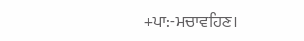+ਪਾ:-ਮਚਾਵਹਿਣ।